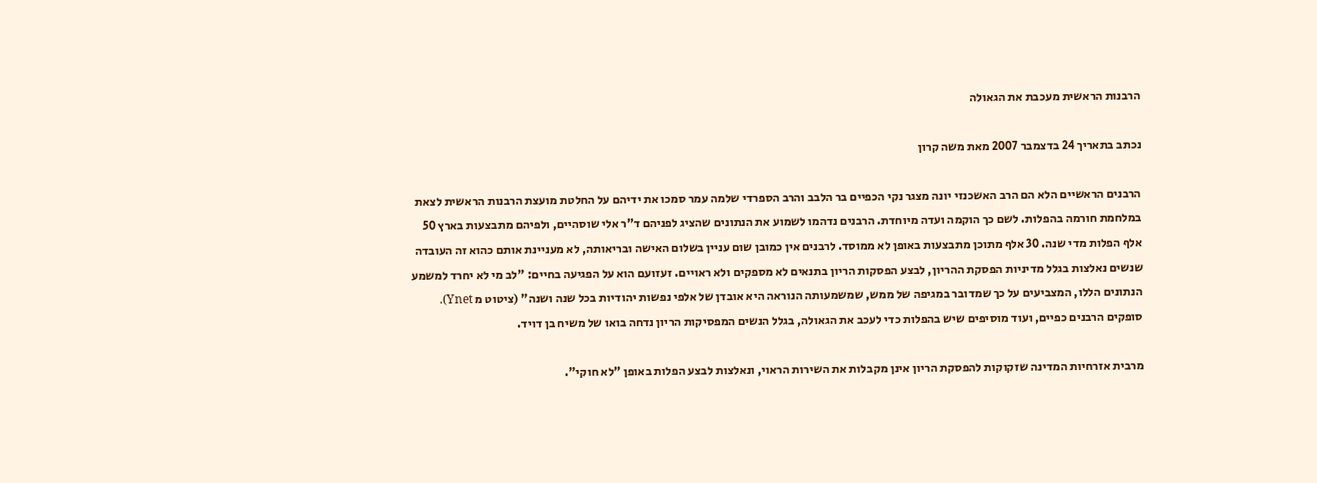הרבנות הראשית מעכבת את הגאולה

נכתב בתאריך 24 בדצמבר 2007 מאת משה קרון

הרבנים הראשיים הלא הם הרב האשכנזי יונה מצגר נקי הכפיים בר הלבב והרב הספרדי שלמה עמר סמכו את ידיהם על החלטת מועצת הרבנות הראשית לצאת במלחמת חורמה בהפלות. לשם כך הוקמה ועדה מיוחדת. הרבנים נדהמו לשמוע את הנתונים שהציג לפניהם ד"ר אלי שוסהיים, ולפיהם מתבצעות בארץ 50 אלף הפלות מדי שנה. 30 אלף מתוכן מתבצעות באופן לא ממוסד. לרבנים אין כמובן שום עניין בשלום האישה ובריאותה, לא מעניינת אותם כהוא זה העובדה שנשים נאלצות בגלל מדיניות הפסקת ההריון, לבצע הפסקות הריון בתנאים לא מספקים ולא ראויים. זעזועם הוא על הפגיעה בחיים: "לב מי לא יחרד למשמע הנתונים הללו, המצביעים על כך שמדובר במגיפה של ממש, שמשמעותה הנוראה היא אובדן של אלפי נפשות יהודיות בכל שנה ושנה" (ציטוט מ Ynet). סופקים הרבנים כפיים, ועוד מוסיפים שיש בהפלות כדי לעכב את הגאולה, בגלל הנשים המפסיקות הריון נדחה בואו של משיח בן דויד.

מרבית אזרחיות המדינה שזקוקות להפסקת הריון אינן מקבלות את השירות הראוי, ונאלצות לבצע הפלות באופן "לא חוקי".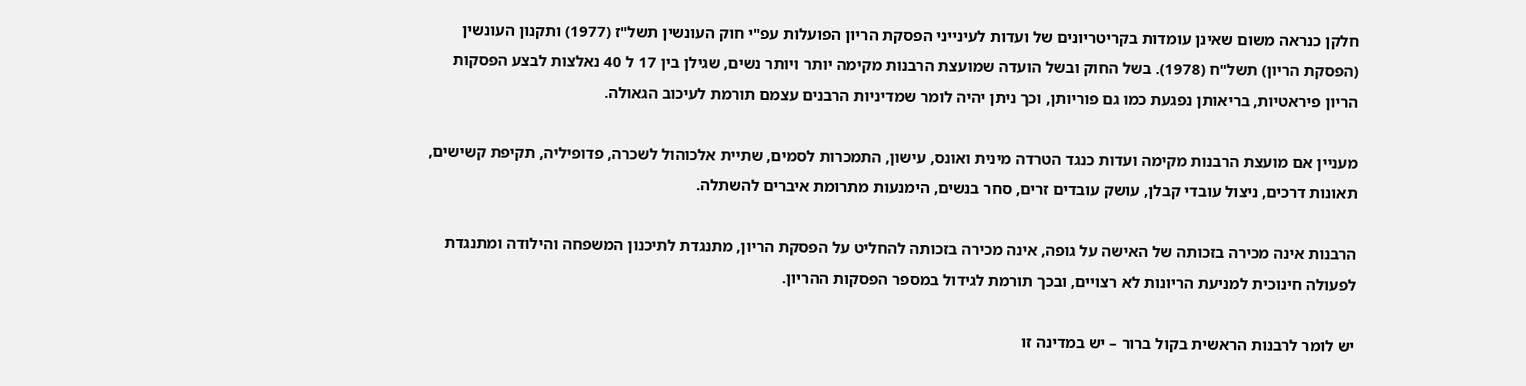חלקן כנראה משום שאינן עומדות בקריטריונים של ועדות לעינייני הפסקת הריון הפועלות עפ"י חוק העונשין תשל"ז (1977) ותקנון העונשין (הפסקת הריון) תשל"ח (1978). בשל החוק ובשל הועדה שמועצת הרבנות מקימה יותר ויותר נשים, שגילן בין 17 ל 40 נאלצות לבצע הפסקות הריון פיראטיות, בריאותן נפגעת כמו גם פוריותן, וכך ניתן יהיה לומר שמדיניות הרבנים עצמם תורמת לעיכוב הגאולה.

מעניין אם מועצת הרבנות מקימה ועדות כנגד הטרדה מינית ואונס, עישון, התמכרות לסמים, שתיית אלכוהול לשכרה, פדופיליה, תקיפת קשישים, תאונות דרכים, ניצול עובדי קבלן, עושק עובדים זרים, סחר בנשים, הימנעות מתרומת איברים להשתלה.

הרבנות אינה מכירה בזכותה של האישה על גופה, אינה מכירה בזכותה להחליט על הפסקת הריון, מתנגדת לתיכנון המשפחה והילודה ומתנגדת לפעולה חינוכית למניעת הריונות לא רצויים, ובכך תורמת לגידול במספר הפסקות ההריון.

יש לומר לרבנות הראשית בקול ברור – יש במדינה זו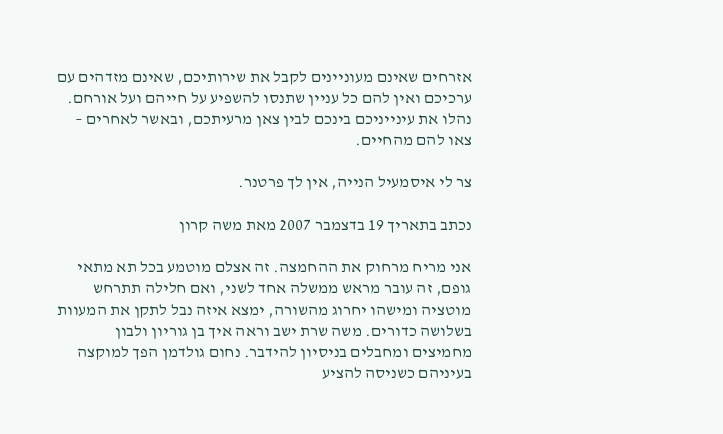אזרחים שאינם מעוניינים לקבל את שירותיכם, שאינם מזדהים עם ערכיכם ואין להם כל עניין שתנסו להשפיע על חייהם ועל אורחם. נהלו את עינייניכם בינכם לבין צאן מרעיתכם, ובאשר לאחרים – צאו להם מהחיים.

צר לי איסמעיל הנייה, אין לך פרטנר.

נכתב בתאריך 19 בדצמבר 2007 מאת משה קרון

אני מריח מרחוק את ההחמצה. זה אצלם מוטמע בכל תא מתאי גופם, זה עובר מראש ממשלה אחד לשני, ואם חלילה תתרחש מוטציה ומישהו יחרוג מהשורה, ימצא איזה נבל לתקן את המעוות בשלושה כדורים. משה שרת ישב וראה איך בן גוריון ולבון מחמיצים ומחבלים בניסיון להידבר. נחום גולדמן הפך למוקצה בעיניהם כשניסה להציע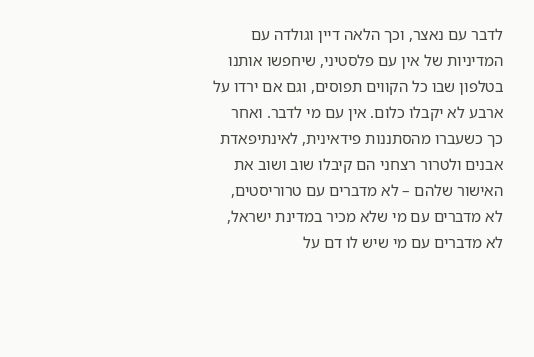לדבר עם נאצר, וכך הלאה דיין וגולדה עם המדיניות של אין עם פלסטיני, שיחפשו אותנו בטלפון שבו כל הקווים תפוסים, וגם אם ירדו על ארבע לא יקבלו כלום. אין עם מי לדבר. ואחר כך כשעברו מהסתננות פידאינית, לאינתיפאדת אבנים ולטרור רצחני הם קיבלו שוב ושוב את האישור שלהם – לא מדברים עם טרוריסטים, לא מדברים עם מי שלא מכיר במדינת ישראל, לא מדברים עם מי שיש לו דם על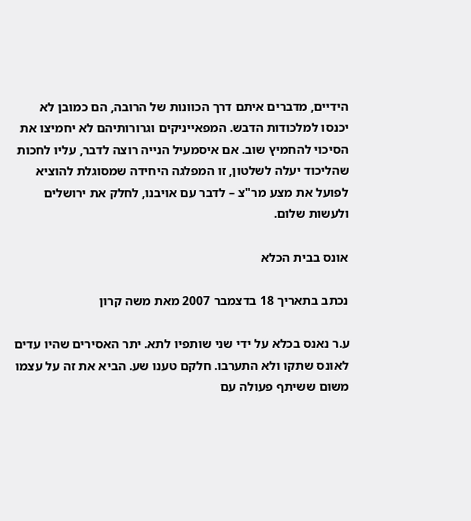הידיים, מדברים איתם דרך הכוונות של הרובה, הם כמובן לא יכנסו למלכודות הדבש. המפאייניקים וגרורותיהם לא יחמיצו את הסיכוי להחמיץ שוב. אם איסמעיל הנייה רוצה לדבר, עליו לחכות שהליכוד יעלה לשלטון, זו המפלגה היחידה שמסוגלת להוציא לפועל את מצע מר"צ – לדבר עם אויבנו, לחלק את ירושלים ולעשות שלום.

אונס בבית הכלא

נכתב בתאריך 18 בדצמבר 2007 מאת משה קרון

ע.ר נאנס בכלא על ידי שני שותפיו לתא. יתר האסירים שהיו עדים לאונס שתקו ולא התערבו. חלקם טענו שע. הביא את זה על עצמו משום ששיתף פעולה עם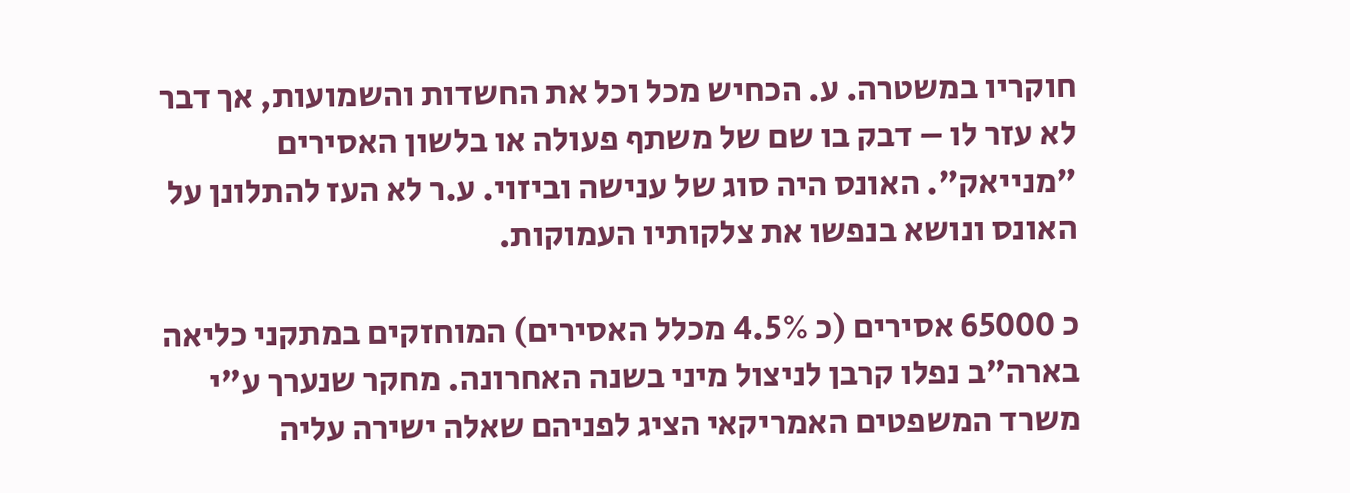חוקריו במשטרה. ע. הכחיש מכל וכל את החשדות והשמועות, אך דבר לא עזר לו – דבק בו שם של משתף פעולה או בלשון האסירים "מנייאק". האונס היה סוג של ענישה וביזוי. ע.ר לא העז להתלונן על האונס ונושא בנפשו את צלקותיו העמוקות.

כ 65000 אסירים (כ 4.5% מכלל האסירים) המוחזקים במתקני כליאה בארה"ב נפלו קרבן לניצול מיני בשנה האחרונה. מחקר שנערך ע"י משרד המשפטים האמריקאי הציג לפניהם שאלה ישירה עליה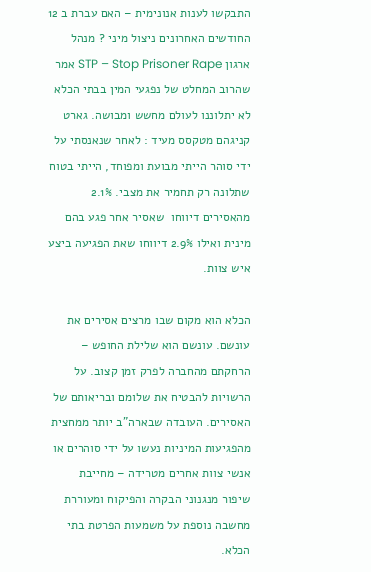התבקשו לענות אנונימית – האם עברת ב 12 החודשים האחרונים ניצול מיני ? מנהל ארגון STP – Stop Prisoner Rape אמר שהרוב המחלט של נפגעי המין בבתי הכלא לא יתלוננו לעולם מחשש ומבושה. גארט קניגהם מטקסס מעיד : לאחר שנאנסתי על ידי סוהר הייתי מבועת ומפוחד, הייתי בטוח שתלונה רק תחמיר את מצבי. 2.1% מהאסירים דיווחו  שאסיר אחר פגע בהם מינית ואילו 2.9% דיווחו שאת הפגיעה ביצע איש צוות.

הכלא הוא מקום שבו מרצים אסירים את עונשם. עונשם הוא שלילת החופש – הרחקתם מהחברה לפרק זמן קצוב. על הרשויות להבטיח את שלומם ובריאותם של האסירים. העובדה שבארה"ב יותר ממחצית מהפגיעות המיניות נעשו על ידי סוהרים או אנשי צוות אחרים מטרידה – מחייבת שיפור מנגנוני הבקרה והפיקוח ומעוררת מחשבה נוספת על משמעות הפרטת בתי הכלא.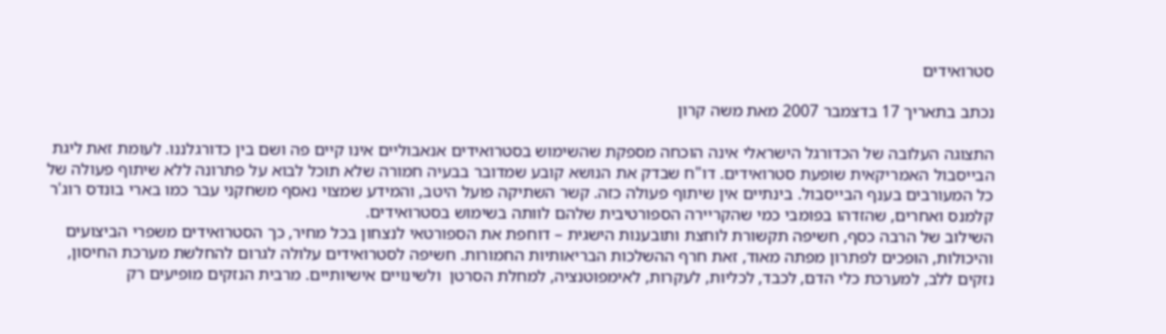סטרואידים

נכתב בתאריך 17 בדצמבר 2007 מאת משה קרון

התצוגה העלובה של הכדורגל הישראלי אינה הוכחה מספקת שהשימוש בסטרואידים אנאבוליים אינו קיים פה ושם בין כדורגלננו. לעומת זאת ליגת הבייסבול האמריקאית שופעת סטרואידים. דו"ח שבדק את הנושא קובע שמדובר בבעיה חמורה שלא תוכל לבוא על פתרונה ללא שיתוף פעולה של כל המעורבים בענף הבייסבול. בינתיים אין שיתוף פעולה כזה. קשר השתיקה פועל היטב, והמידע שמצוי נאסף משחקני עבר כמו בארי בונדס רוג'ר קלמנס ואחרים, שהזדהו בפומבי כמי שהקריירה הספורטיבית שלהם לוותה בשימוש בסטרואידים.
השילוב של הרבה כסף, חשיפה תקשורת לוחצת ותובענות הישגית – דוחפת את הספורטאי לנצחון בכל מחיר, כך הסטרואידים משפרי הביצועים והיכולות, הופכים לפתרון מפתה מאוד, זאת חרף ההשלכות הבריאותיות החמורות. חשיפה לסטרואידים עלולה לגרום להחלשת מערכת החיסון, נזקים ללב, למערכת כלי הדם, לכבד, לכליות, לעקרות, לאימפוטנציה, למחלת הסרטן  ולשינויים אישיותיים. מרבית הנזקים מופיעים רק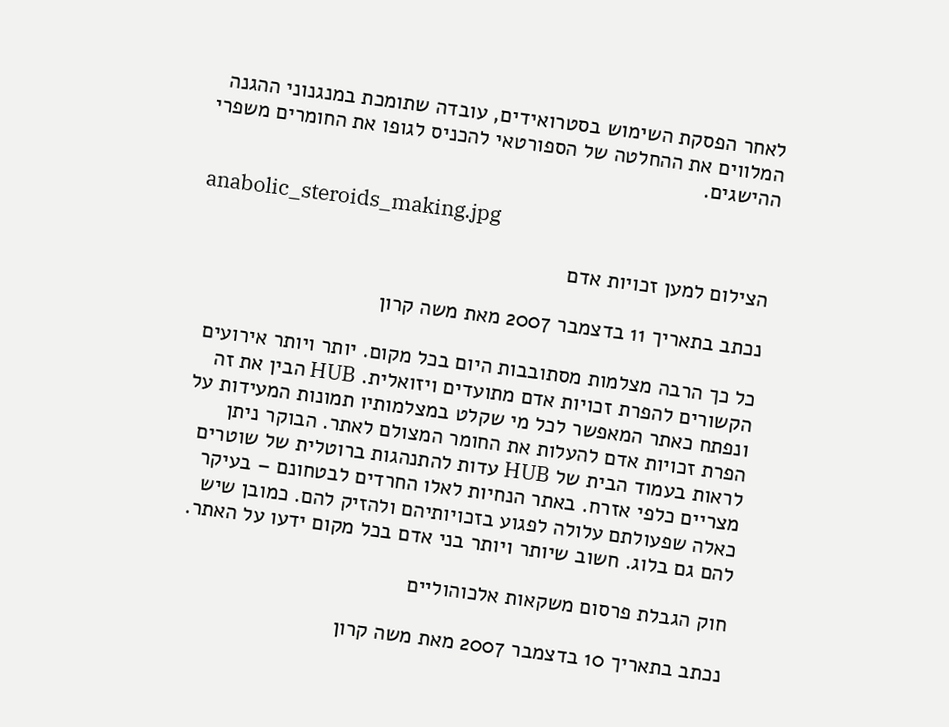לאחר הפסקת השימוש בסטרואידים, עובדה שתומכת במנגנוני ההגנה המלווים את ההחלטה של הספורטאי להכניס לגופו את החומרים משפרי ההישגים.

anabolic_steroids_making.jpg

הצילום למען זכויות אדם

נכתב בתאריך 11 בדצמבר 2007 מאת משה קרון

כל כך הרבה מצלמות מסתובבות היום בכל מקום. יותר ויותר אירועים הקשורים להפרת זכויות אדם מתועדים ויזואלית. HUB הבין את זה ונפתח כאתר המאפשר לכל מי שקלט במצלמותיו תמונות המעידות על הפרת זכויות אדם להעלות את החומר המצולם לאתר. הבוקר ניתן לראות בעמוד הבית של HUB עדות להתנהגות ברוטלית של שוטרים מצריים כלפי אזרח. באתר הנחיות לאלו החרדים לבטחונם – בעיקר כאלה שפעולתם עלולה לפגוע בזכויותיהם ולהזיק להם. כמובן שיש להם גם בלוג. חשוב שיותר ויותר בני אדם בכל מקום ידעו על האתר.

חוק הגבלת פרסום משקאות אלכוהוליים

נכתב בתאריך 10 בדצמבר 2007 מאת משה קרון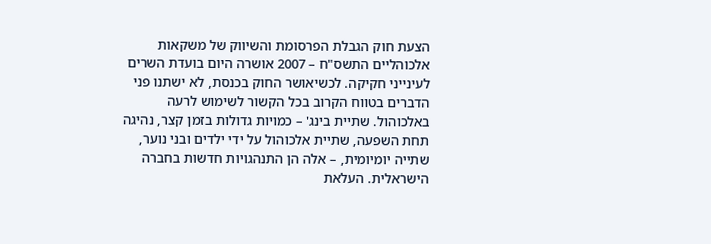הצעת חוק הגבלת הפרסומת והשיווק של משקאות אלכוהליים התשס"ח – 2007 אושרה היום בועדת השרים לעינייני חקיקה. לכשיאושר החוק בכנסת, לא ישתנו פני הדברים בטווח הקרוב בכל הקשור לשימוש לרעה באלכוהול. שתיית בינג' – כמויות גדולות בזמן קצר, נהיגה תחת השפעה, שתיית אלכוהול על ידי ילדים ובני נוער, שתייה יומיומית, – אלה הן התנהגויות חדשות בחברה הישראלית. העלאת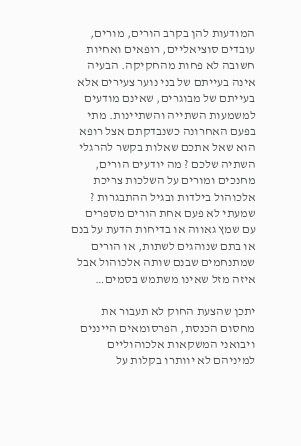המודעות להן בקרב הורים, מורים, עובדים סוציאליים, רופאים ואחיות חשובה לא פחות מהחקיקה. הבעיה אינה בעייתם של בני נוער צעירים אלא בעייתם של מבוגרים, שאינם מודעים למשמעות השתייה והשתיינות. מתי בפעם האחרונה כשנבדקתם אצל רופא הוא שאל אתכם שאלות בקשר להרגלי השתיה שלכם ? מה יודעים הורים, מחנכים ומורים על השלכות צריכת אלכוהול בילדות ובגיל ההתבגרות ? שמעתי לא פעם אחת הורים מספרים עם שמץ גאווה או בדיחות הדעת על בנם או בתם שנוהגים לשתות, או הורים שמתנחמים שבנם שותה אלכוהול אבל איזה מזל שאינו משתמש בסמים…

יתכן שהצעת החוק לא תעבור את מחסום הכנסת, הפרסומאים הייננים ויבואני המשקאות אלכוהוליים למיניהם לא יוותרו בקלות על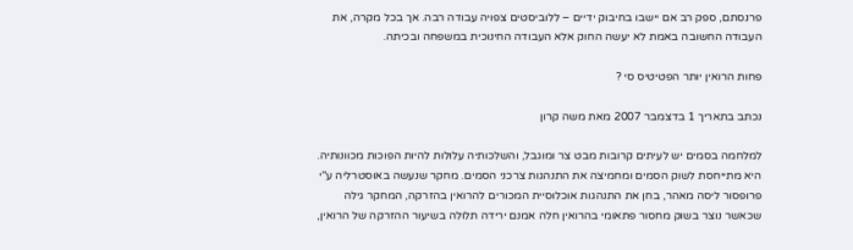פרנסתם, ספק רב אם יישבו בחיבוק ידיים – ללוביסטים צפויה עבודה רבה. אך בכל מקרה, את העבודה החשובה באמת לא יעשה החוק אלא העבודה החינוכית במשפחה ובכיתה.

פחות הרואין יותר הפטיטיס סי ?

נכתב בתאריך 1 בדצמבר 2007 מאת משה קרון

למלחמה בסמים יש לעיתים קרובות מבט צר ומוגבל, והשלכותיה עלולות להיות הפוכות מכוונותיה. היא מתייחסת לשוק הסמים ומחמיצה את התנהגות צרכני הסמים. מחקר שנעשה באוסטרליה ע"י פרופסור ליסה מאהר, בחן את התנהגות אוכלוסיית המכורים להרואין בהזרקה, המחקר גילה שכאשר נוצר בשוק מחסור פתאומי בהרואין חלה אמנם ירידה תלולה בשיעור ההזרקה של הרואין,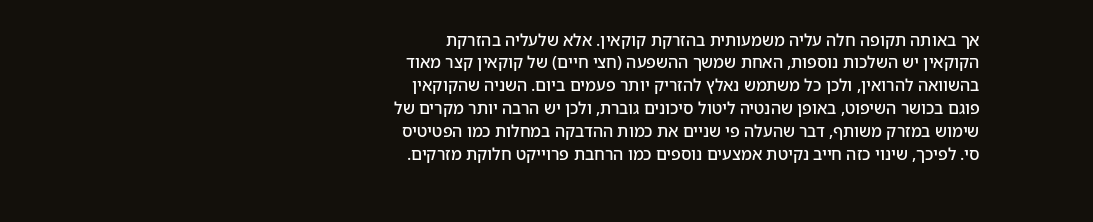אך באותה תקופה חלה עליה משמעותית בהזרקת קוקאין. אלא שלעליה בהזרקת הקוקאין יש השלכות נוספות, האחת שמשך ההשפעה (חצי חיים) של קוקאין קצר מאוד בהשוואה להרואין, ולכן כל משתמש נאלץ להזריק יותר פעמים ביום. השניה שהקוקאין פוגם בכושר השיפוט, באופן שהנטיה ליטול סיכונים גוברת, ולכן יש הרבה יותר מקרים של שימוש במזרק משותף, דבר שהעלה פי שניים את כמות ההדבקה במחלות כמו הפטיטיס סי. לפיכך, שינוי כזה חייב נקיטת אמצעים נוספים כמו הרחבת פרוייקט חלוקת מזרקים.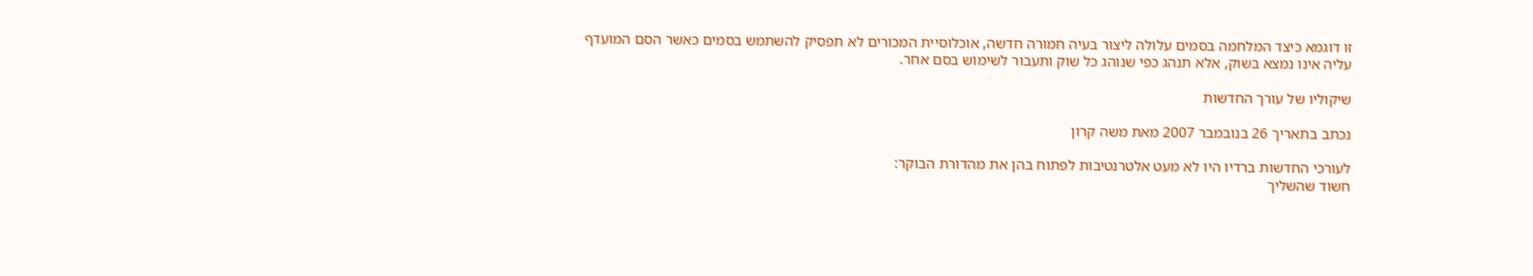זו דוגמא כיצד המלחמה בסמים עלולה ליצור בעיה חמורה חדשה, אוכלוסיית המכורים לא תפסיק להשתמש בסמים כאשר הסם המועדף עליה אינו נמצא בשוק, אלא תנהג כפי שנוהג כל שוק ותעבור לשימוש בסם אחר.

שיקוליו של עורך החדשות

נכתב בתאריך 26 בנובמבר 2007 מאת משה קרון

לעורכי החדשות ברדיו היו לא מעט אלטרנטיבות לפתוח בהן את מהדורת הבוקר:
חשוד שהשליך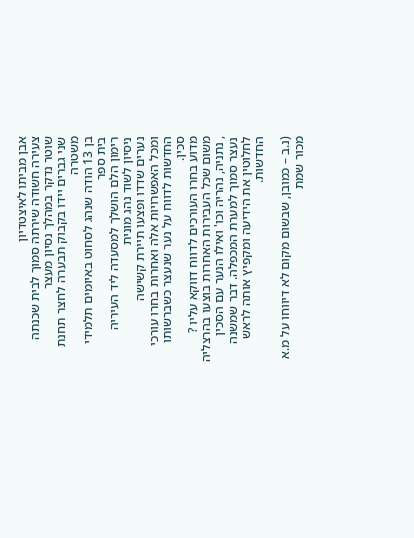אבן מביתו לאיצטדיון
צעירה חשודה שירתה סמוך לבית שכנתה
שוטר נדקר במהלך נסיון מעצר
שני גברים יידו בקבוק תבערה לחצר תחנת משטרה
בן 13 הודה שנהג לסחוט באיומים תלמידי בית ספר
רימון הלם הושלך למסעדה ליד העיריה
ניסיון לשוד נהג מונית
נערים שדדו ופצעו תיירת קשישה
ומכל האפשרויות אלה ואחרות בחרו עורכי החדשות לדווח על נער שנעצר כשברשותו סכין.
מדוע בחרו העורכים לדווח דווקא עליו ? משום שכל העבירות האחרות בוצעו בהרצליה , נתניה, נהריה וכו' ואילו הנער עם הסכין נעצר סמוך למערת המכפלה. דבר שמשנה לחלוטין את הידיעה ומקפיץ אותה לראש החדשות.

(נ.ב – כמובן, שבשום מקום לא דיווחו על מ.א מכור שמת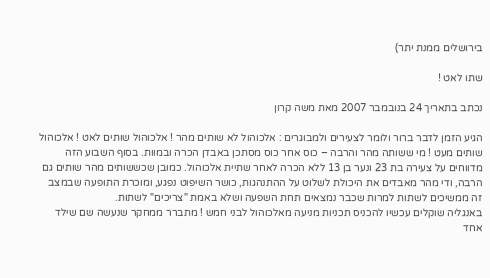בירושלים ממנת יתר)

שתו לאט !

נכתב בתאריך 24 בנובמבר 2007 מאת משה קרון

הגיע הזמן לדבר ברור ולומר לצעירים ולמבוגרים : אלכוהול לא שותים מהר ! אלכוהול שותים לאט ! אלכוהול שותים מעט ! מי ששותה מהר והרבה – כוס אחר כוס מסתכן באבדן הכרה ובמוות. בסוף השבוע הזה מדווחים על צעירה בת 23 ונער בן 13 ללא הכרה לאחר שתיית אלכוהול. כמובן שכששותים מהר שותים גם הרבה, ודי מהר מאבדים את היכולת לשלוט על ההתנהגות, כושר השיפוט נפגע, ומוכרת התופעה שבמצב זה ממשיכים לשתות למרות שכבר נמצאים תחת השפעה ושלא באמת "צריכים" לשתות.
באנגליה שוקלים עכשיו להכניס תכניות מניעה מאלכוהול לבני חמש ! מתברר ממחקר שנעשה שם שילד אחד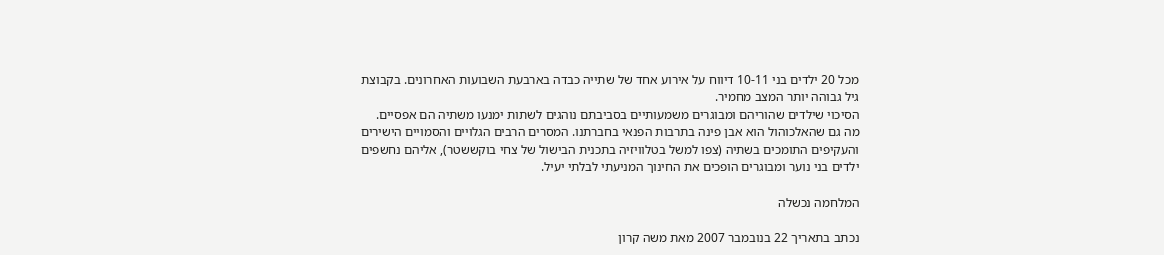מכל 20 ילדים בני 10-11 דיווח על אירוע אחד של שתייה כבדה בארבעת השבועות האחרונים. בקבוצת גיל גבוהה יותר המצב מחמיר.
הסיכוי שילדים שהוריהם ומבוגרים משמעותיים בסביבתם נוהגים לשתות ימנעו משתיה הם אפסיים. מה גם שהאלכוהול הוא אבן פינה בתרבות הפנאי בחברתנו. המסרים הרבים הגלויים והסמויים הישירים והעקיפים התומכים בשתיה (צפו למשל בטלוויזיה בתכנית הבישול של צחי בוקששטר), אליהם נחשפים ילדים בני נוער ומבוגרים הופכים את החינוך המניעתי לבלתי יעיל.

המלחמה נכשלה

נכתב בתאריך 22 בנובמבר 2007 מאת משה קרון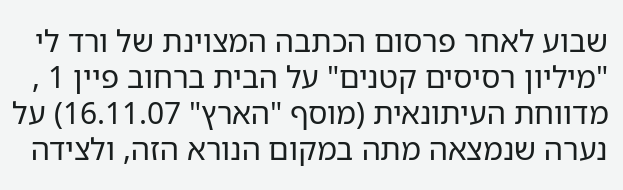שבוע לאחר פרסום הכתבה המצוינת של ורד לי "מיליון רסיסים קטנים" על הבית ברחוב פיין 1 , מדווחת העיתונאית (מוסף "הארץ" 16.11.07) על נערה שנמצאה מתה במקום הנורא הזה, ולצידה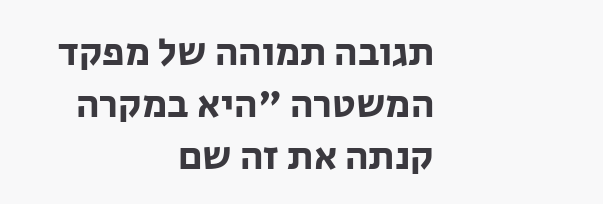תגובה תמוהה של מפקד המשטרה "היא במקרה קנתה את זה שם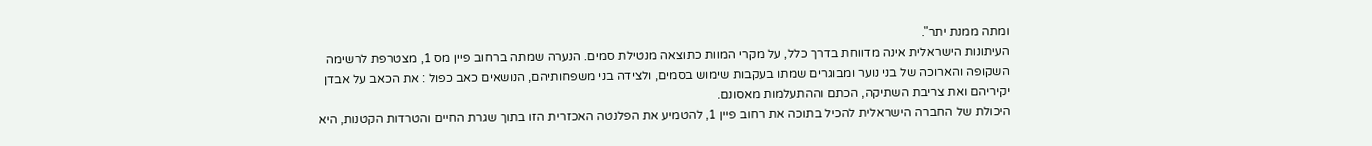ומתה ממנת יתר".
העיתונות הישראלית אינה מדווחת בדרך כלל, על מקרי המוות כתוצאה מנטילת סמים. הנערה שמתה ברחוב פיין מס 1, מצטרפת לרשימה השקופה והארוכה של בני נוער ומבוגרים שמתו בעקבות שימוש בסמים, ולצידה בני משפחותיהם, הנושאים כאב כפול : את הכאב על אבדן יקיריהם ואת צריבת השתיקה, הכתם וההתעלמות מאסונם.
היכולת של החברה הישראלית להכיל בתוכה את רחוב פיין 1, להטמיע את הפלנטה האכזרית הזו בתוך שגרת החיים והטרדות הקטנות, היא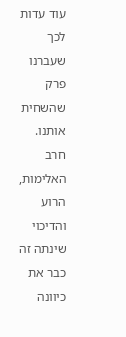עוד עדות לכך שעברנו פרק שהשחית אותנו. חרב האלימות, הרוע והדיכוי שינתה זה כבר את כיוונה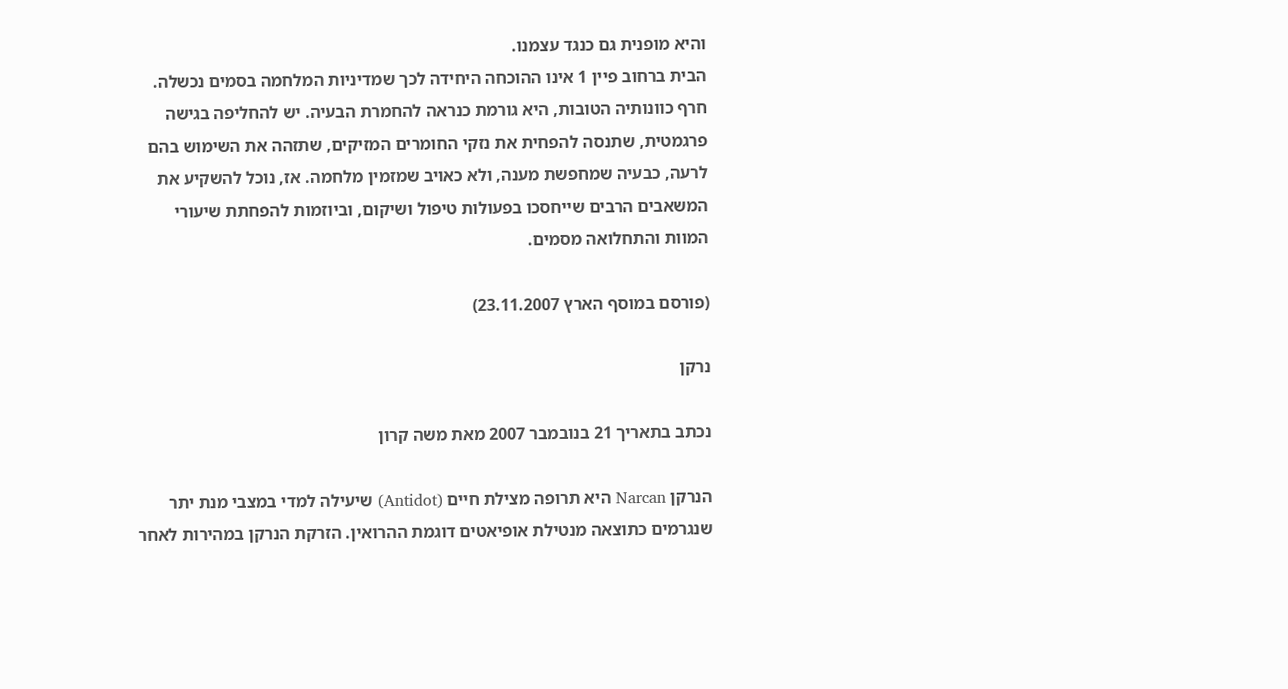והיא מופנית גם כנגד עצמנו.
הבית ברחוב פיין 1 אינו ההוכחה היחידה לכך שמדיניות המלחמה בסמים נכשלה. חרף כוונותיה הטובות, היא גורמת כנראה להחמרת הבעיה. יש להחליפה בגישה פרגמטית, שתנסה להפחית את נזקי החומרים המזיקים, שתזהה את השימוש בהם לרעה, כבעיה שמחפשת מענה, ולא כאויב שמזמין מלחמה. אז, נוכל להשקיע את המשאבים הרבים שייחסכו בפעולות טיפול ושיקום, וביוזמות להפחתת שיעורי המוות והתחלואה מסמים.

(פורסם במוסף הארץ 23.11.2007)

נרקן

נכתב בתאריך 21 בנובמבר 2007 מאת משה קרון

הנרקן Narcan היא תרופה מצילת חיים (Antidot) שיעילה למדי במצבי מנת יתר שנגרמים כתוצאה מנטילת אופיאטים דוגמת ההרואין. הזרקת הנרקן במהירות לאחר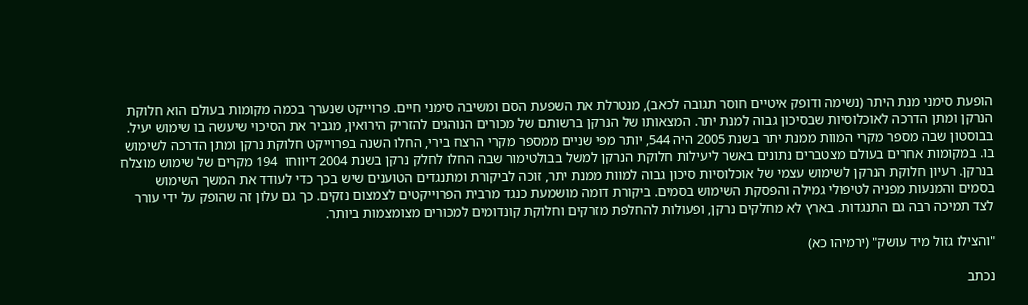הופעת סימני מנת היתר (נשימה ודופק איטיים חוסר תגובה לכאב), מנטרלת את השפעת הסם ומשיבה סימני חיים. פרוייקט שנערך בכמה מקומות בעולם הוא חלוקת הנרקן ומתן הדרכה לאוכלוסיות שבסיכון גבוה למנת יתר. המצאותו של הנרקן ברשותם של מכורים הנוהגים להזריק הירואין, מגביר את הסיכוי שיעשה בו שימוש יעיל. בבוסטון שבה מספר מקרי המוות ממנת יתר בשנת 2005 היה 544, יותר מפי שניים ממספר מקרי הרצח בירי, החלו השנה בפרוייקט חלוקת נרקן ומתן הדרכה לשימוש בו. במקומות אחרים בעולם מצטברים נתונים באשר ליעילות חלוקת הנרקן למשל בבולטימור שבה החלו לחלק נרקן בשנת 2004 דיווחו  194 מקרים של שימוש מוצלח בנרקן. רעיון חלוקת הנרקן לשימוש עצמי של אוכלוסיות סיכון גבוה למוות ממנת יתר, זוכה לביקורת ומתנגדים הטוענים שיש בכך כדי לעודד את המשך השימוש בסמים והמנעות מפניה לטיפולי גמילה והפסקת השימוש בסמים. ביקורת דומה מושמעת כנגד מרבית הפרוייקטים לצמצום נזקים. כך גם עלון זה שהופק על ידי עורר לצד תמיכה רבה גם התנגדות. בארץ לא מחלקים נרקן, ופעולות להחלפת מזרקים וחלוקת קונדומים למכורים מצומצמות ביותר.

"והצילו גזול מיד עושק" (ירמיהו כא)

נכתב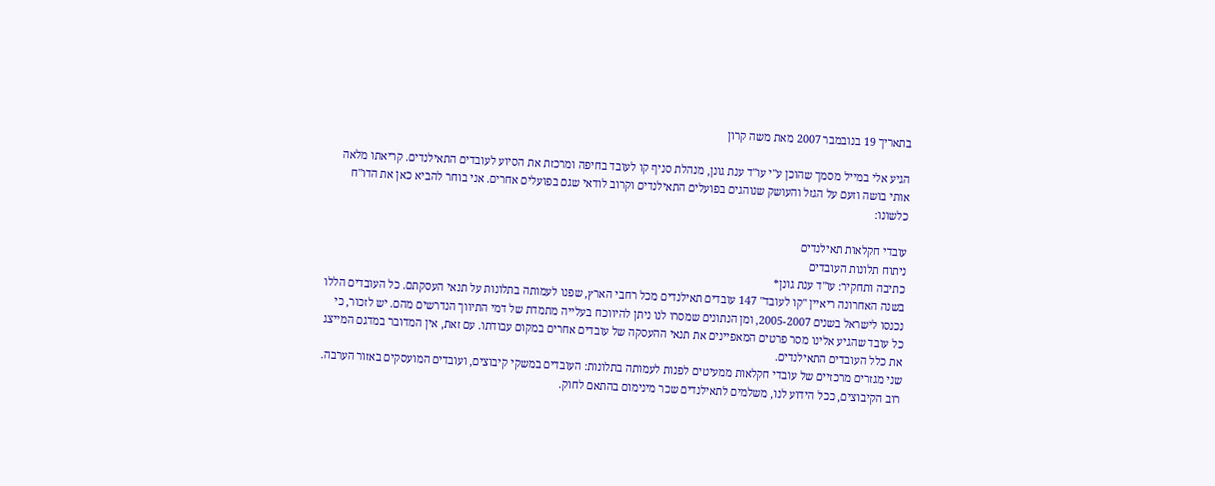בתאריך 19 בנובמבר 2007 מאת משה קרון

הגיע אלי במייל מסמך שהוכן ע"י עו"ד ענת גונן, מנהלת סניף קו לעובד בחיפה ומרכזת את הסיוע לעובדים התאילנדים. קריאתו מלאה אותי בושה וזעם על הגזל והעושק שנוהגים בפועלים התאילנדים וקרוב לודאי שגם בפועלים אחרים. אני בוחר להביא כאן את הדו"ח כלשונו:

עובדי חקלאות תאילנדים
ניתוח תלונות העובדים
כתיבה ותחקיר: עו"ד ענת גונן*
בשנה האחרונה ריאיין "קו לעובד" 147 עובדים תאילנדים מכל רחבי הארץ, שפנו לעמותה בתלונות על תנאי העסקתם. כל העובדים הללו נכנסו לישראל בשנים 2005-2007, ומן הנתונים שמסרו לנו ניתן להיווכח בעלייה מתמדת של דמי התיווך הנדרשים מהם. יש לזכור, כי כל עובד שהגיע אלינו מסר פרטים המאפיינים את תנאי ההעסקה של עובדים אחרים במקום עבודתו. עם זאת, אין המדובר במדגם המייצג את כלל העובדים התאילנדים.
שני מגזרים מרכזיים של עובדי חקלאות ממעיטים לפנות לעמותה בתלונות: העובדים במשקי קיבוצים, ועובדים המועסקים באזור הערבה. רוב הקיבוצים, ככל הידוע לנו, משלמים לתאילנדים שכר מינימום בהתאם לחוק.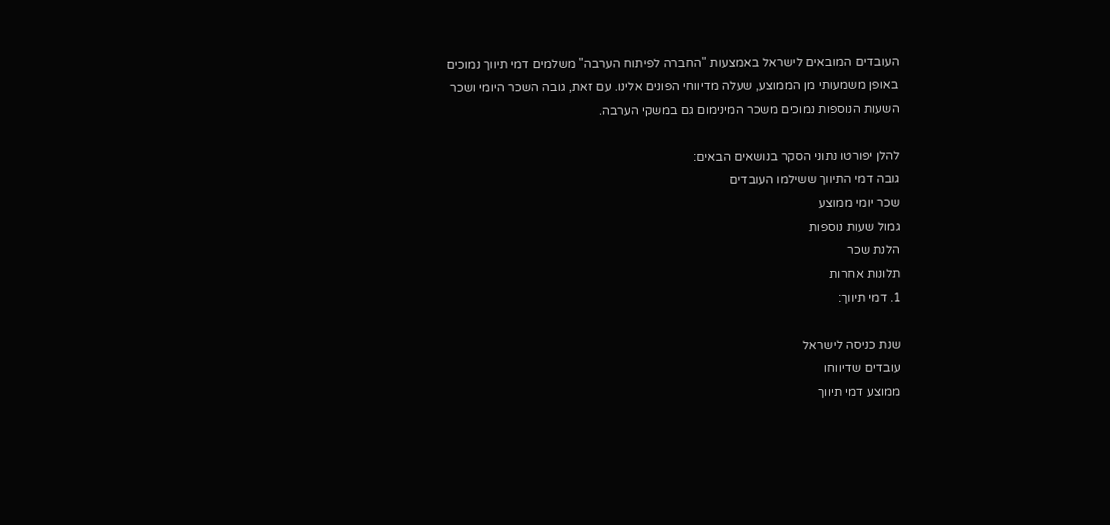העובדים המובאים לישראל באמצעות "החברה לפיתוח הערבה" משלמים דמי תיווך נמוכים באופן משמעותי מן הממוצע, שעלה מדיווחי הפונים אלינו. עם זאת, גובה השכר היומי ושכר השעות הנוספות נמוכים משכר המינימום גם במשקי הערבה.

להלן יפורטו נתוני הסקר בנושאים הבאים:
גובה דמי התיווך ששילמו העובדים
שכר יומי ממוצע
גמול שעות נוספות
הלנת שכר
תלונות אחרות
1. דמי תיווך:

שנת כניסה לישראל
עובדים שדיווחו
ממוצע דמי תיווך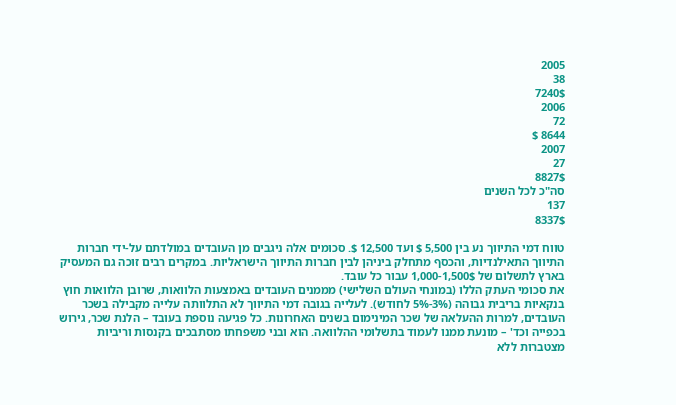2005
38
7240$
2006
72
8644 $
2007
27
8827$
סה"כ לכל השנים
137
8337$

טווח דמי התיווך נע בין 5,500 $ ועד 12,500 $. סכומים אלה ניגבים מן העובדים במולדתם על-ידי חברות התיווך התאילנדיות, והכסף מתחלק ביניהן לבין חברות התיווך הישראליות. במקרים רבים זוכה גם המעסיק בארץ לתשלום של 1,000-1,500$ עבור כל עובד.
את סכומי העתק הללו (במונחי העולם השלישי) מממנים העובדים באמצעות הלוואות, שרובן הלוואות חוץ בנקאיות בריבית גבוהה (3%-5% לחודש). לעלייה בגובה דמי התיווך לא התלוותה עלייה מקבילה בשכר העובדים, למרות ההעלאה של שכר המינימום בשנים האחרונות. כל פגיעה נוספת בעובד – הלנת שכר, גירוש בכפייה וכד' – מונעת ממנו לעמוד בתשלומי ההלוואה. הוא ובני משפחתו מסתבכים בקנסות וריביות מצטברות ללא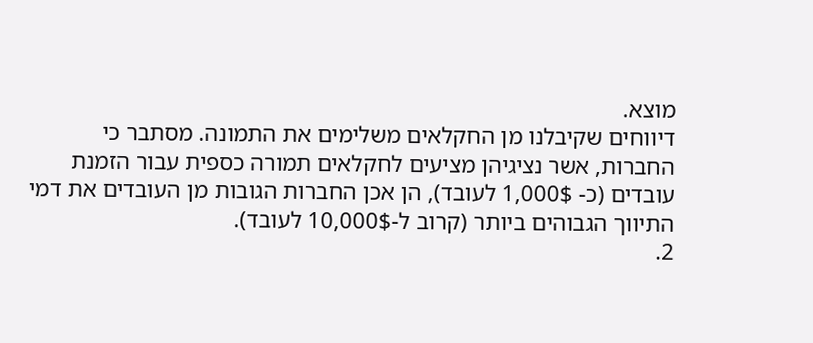מוצא.
דיווחים שקיבלנו מן החקלאים משלימים את התמונה. מסתבר כי החברות, אשר נציגיהן מציעים לחקלאים תמורה כספית עבור הזמנת עובדים (כ- 1,000$ לעובד), הן אכן החברות הגובות מן העובדים את דמי התיווך הגבוהים ביותר (קרוב ל-10,000$ לעובד).
2.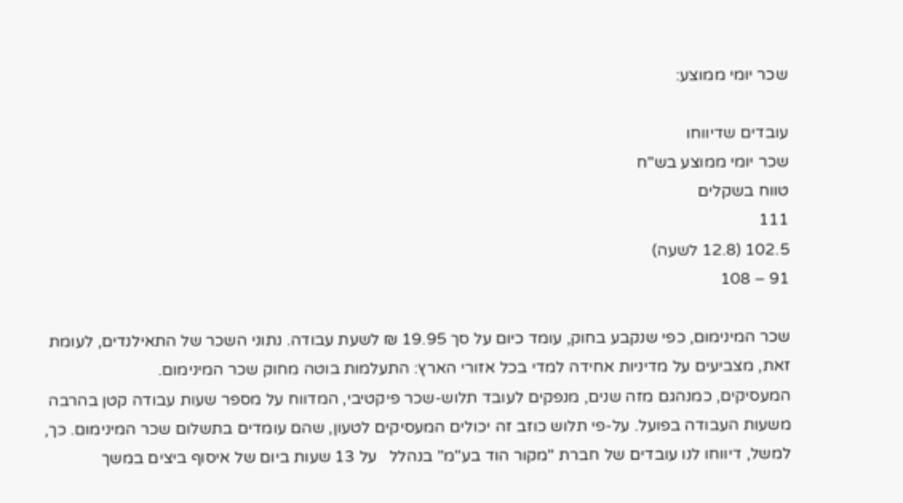שכר יומי ממוצע:

עובדים שדיווחו
שכר יומי ממוצע בש"ח
טווח בשקלים
111
102.5 (12.8 לשעה)
91 – 108

שכר המינימום, כפי שנקבע בחוק, עומד כיום על סך 19.95 ₪ לשעת עבודה. נתוני השכר של התאילנדים, לעומת זאת, מצביעים על מדיניות אחידה למדי בכל אזורי הארץ: התעלמות בוטה מחוק שכר המינימום.
המעסיקים, כמנהגם מזה שנים, מנפקים לעובד תלוש-שכר פיקטיבי, המדווח על מספר שעות עבודה קטן בהרבה משעות העבודה בפועל. על-פי תלוש כוזב זה יכולים המעסיקים לטעון, שהם עומדים בתשלום שכר המינימום. כך, למשל, דיווחו לנו עובדים של חברת "מקור הוד בע"מ" בנהלל   על 13 שעות ביום של איסוף ביצים במשך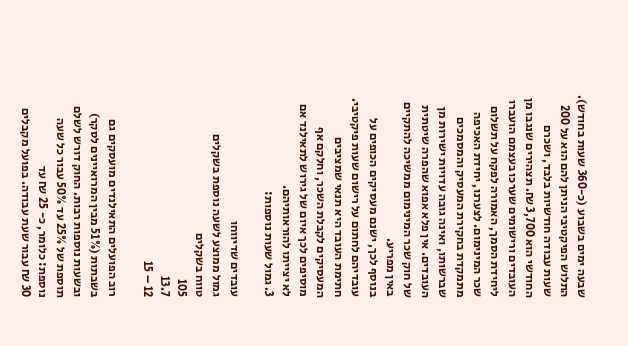שבעה ימים בשבוע (כ-360 שעות בחודש). התלוש הפיקטיבי הניתן להם הוא על 200 שעות עבודה חודשיות בלבד, ושכרם החודשי הוא 3,700 ₪. תצהירים שנגבו מן העובדים ורישומים שערכו בעצמם הועברו ליחידת הסמך, האמורה לפקח על תשלום שכר המינימום. לצערנו, יחידת האכיפה מתמקדת בחקירת המעסיק והמסמכים שברשותו, ואינה גובה עדויות ישירות מן העובדים. אין פלא אפוא שהפרה שיטתית של חוק שכר המינימום ממשיכה להתקיים באין מפריע.
בנוסף לכך, ישנם מעסיקים הכופים על עובדיהם לחתום על רישום שעות פיקטיבי. חתימת העובד היא תנאי שמציבים המעסיקים לקבלת השכר, וחלקם אף מוסיפים לכך איום של גירוש לתאילנד אם לא יצייתו להוראותיהם.
3. גמול שעות נוספות:

עובדים שדיווחו
גמול ממוצע לשעה נוספת בשקלים
טווח בשקלים
105
13.7
12 – 15

רוב הפועלים התאילנדים מועסקים גם בשבתות (51% מבין המרואיינים לסקר) ובשעות נוספות רבות. החוק דורש לשלם תוספת של 25% עד 50% עבור כל שעה נוספת: כלומר, כ- 25 ₪ עד
30 ₪ עבור שעת עבודה. בפועל מקבלים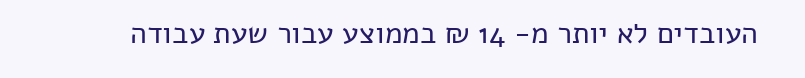העובדים לא יותר מ- 14 ₪ בממוצע עבור שעת עבודה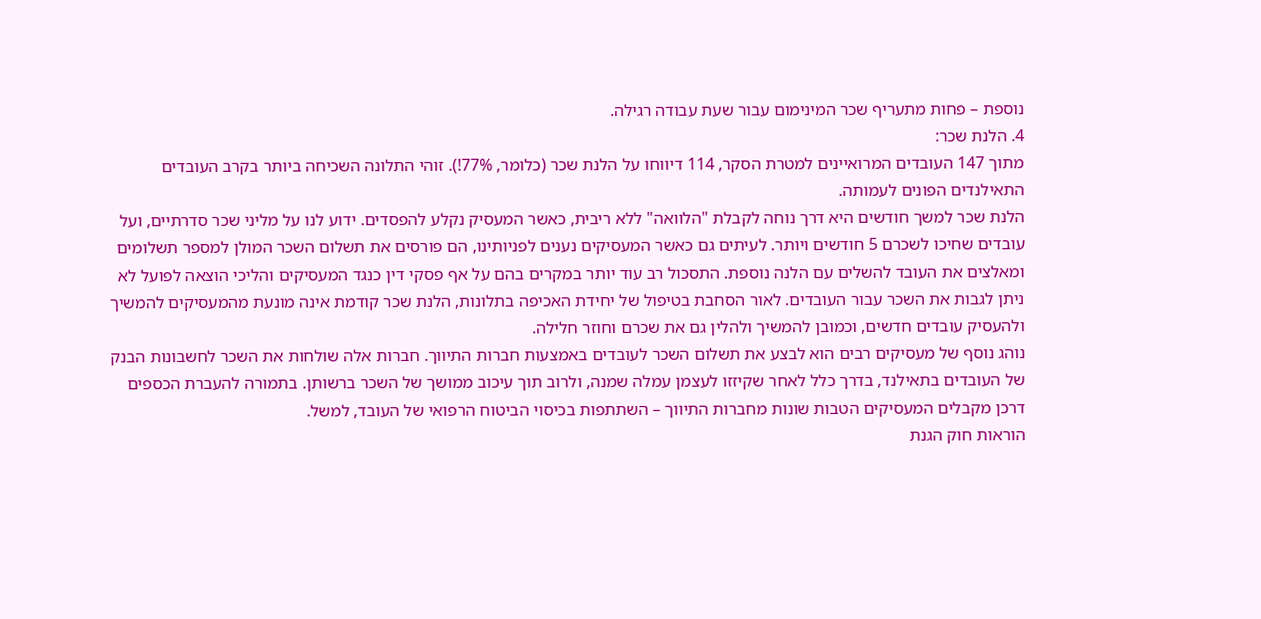נוספת – פחות מתעריף שכר המינימום עבור שעת עבודה רגילה.
4. הלנת שכר:
מתוך 147 העובדים המרואיינים למטרת הסקר, 114 דיווחו על הלנת שכר (כלומר, 77%!). זוהי התלונה השכיחה ביותר בקרב העובדים התאילנדים הפונים לעמותה.
הלנת שכר למשך חודשים היא דרך נוחה לקבלת "הלוואה" ללא ריבית, כאשר המעסיק נקלע להפסדים. ידוע לנו על מליני שכר סדרתיים, ועל עובדים שחיכו לשכרם 5 חודשים ויותר. לעיתים גם כאשר המעסיקים נענים לפניותינו, הם פורסים את תשלום השכר המולן למספר תשלומים ומאלצים את העובד להשלים עם הלנה נוספת. התסכול רב עוד יותר במקרים בהם על אף פסקי דין כנגד המעסיקים והליכי הוצאה לפועל לא ניתן לגבות את השכר עבור העובדים. לאור הסחבת בטיפול של יחידת האכיפה בתלונות, הלנת שכר קודמת אינה מונעת מהמעסיקים להמשיך ולהעסיק עובדים חדשים, וכמובן להמשיך ולהלין גם את שכרם וחוזר חלילה.
נוהג נוסף של מעסיקים רבים הוא לבצע את תשלום השכר לעובדים באמצעות חברות התיווך. חברות אלה שולחות את השכר לחשבונות הבנק של העובדים בתאילנד, בדרך כלל לאחר שקיזזו לעצמן עמלה שמנה, ולרוב תוך עיכוב ממושך של השכר ברשותן. בתמורה להעברת הכספים דרכן מקבלים המעסיקים הטבות שונות מחברות התיווך – השתתפות בכיסוי הביטוח הרפואי של העובד, למשל.
הוראות חוק הגנת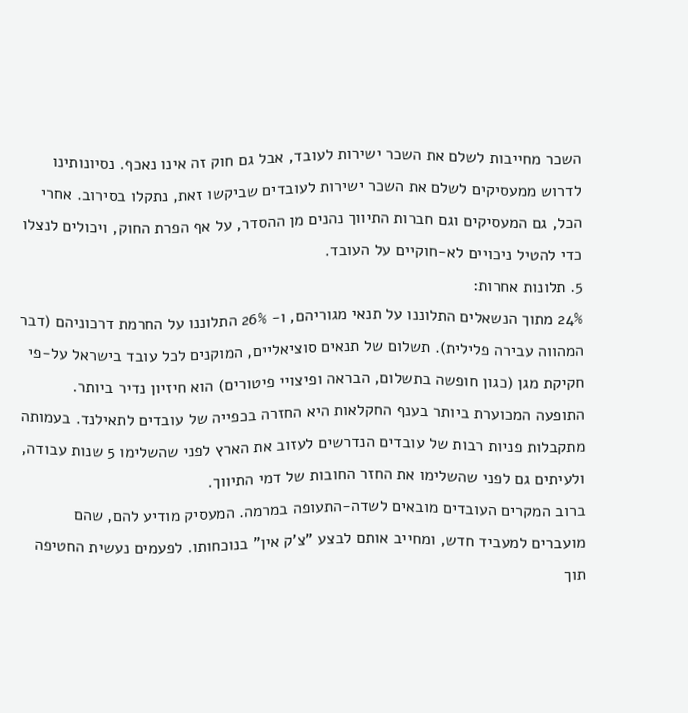השכר מחייבות לשלם את השכר ישירות לעובד, אבל גם חוק זה אינו נאכף. נסיונותינו לדרוש ממעסיקים לשלם את השכר ישירות לעובדים שביקשו זאת, נתקלו בסירוב. אחרי הכל, גם המעסיקים וגם חברות התיווך נהנים מן ההסדר, על אף הפרת החוק, ויכולים לנצלו כדי להטיל ניכויים לא-חוקיים על העובד.
5. תלונות אחרות:
24% מתוך הנשאלים התלוננו על תנאי מגוריהם, ו- 26% התלוננו על החרמת דרכוניהם (דבר המהווה עבירה פלילית). תשלום של תנאים סוציאליים, המוקנים לכל עובד בישראל על-פי חקיקת מגן (כגון חופשה בתשלום, הבראה ופיצויי פיטורים) הוא חיזיון נדיר ביותר.
התופעה המכוערת ביותר בענף החקלאות היא החזרה בכפייה של עובדים לתאילנד. בעמותה מתקבלות פניות רבות של עובדים הנדרשים לעזוב את הארץ לפני שהשלימו 5 שנות עבודה, ולעיתים גם לפני שהשלימו את החזר החובות של דמי התיווך.
ברוב המקרים העובדים מובאים לשדה-התעופה במרמה. המעסיק מודיע להם, שהם מועברים למעביד חדש, ומחייב אותם לבצע "צ'ק אין" בנוכחותו. לפעמים נעשית החטיפה תוך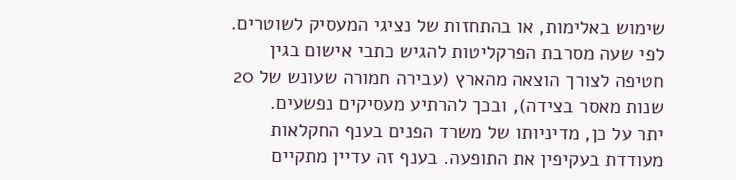שימוש באלימות, או בהתחזות של נציגי המעסיק לשוטרים. לפי שעה מסרבת הפרקליטות להגיש כתבי אישום בגין חטיפה לצורך הוצאה מהארץ (עבירה חמורה שעונש של 20 שנות מאסר בצידה), ובכך להרתיע מעסיקים נפשעים.
יתר על כן, מדיניותו של משרד הפנים בענף החקלאות מעודדת בעקיפין את התופעה. בענף זה עדיין מתקיים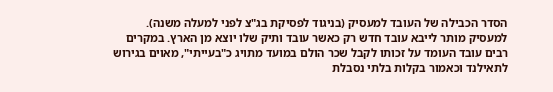הסדר הכבילה של העובד למעסיק (בניגוד לפסיקת בג"צ לפני למעלה משנה). למעסיק מותר לייבא עובד חדש רק כאשר עובד ותיק שלו יוצא מן הארץ. במקרים רבים עובד העומד על זכותו לקבל שכר הולם במועד מתויג כ"בעייתי", מאוים בגירוש לתאילנד וכאמור בקלות בלתי נסבלת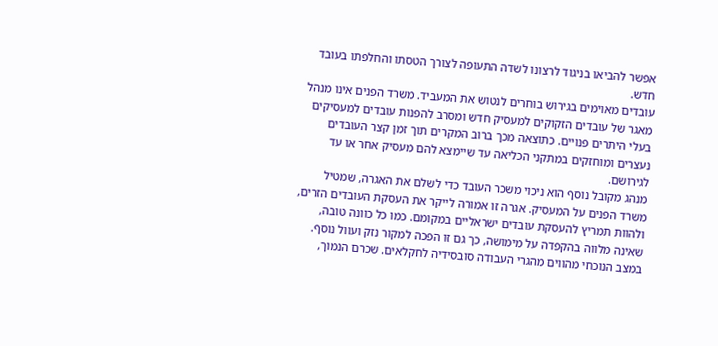אפשר להביאו בניגוד לרצונו לשדה התעופה לצורך הטסתו והחלפתו בעובד חדש.
עובדים מאוימים בגירוש בוחרים לנטוש את המעביד. משרד הפנים אינו מנהל מאגר של עובדים הזקוקים למעסיק חדש ומסרב להפנות עובדים למעסיקים בעלי היתרים פנויים. כתוצאה מכך ברוב המקרים תוך זמן קצר העובדים נעצרים ומוחזקים במתקני הכליאה עד שיימצא להם מעסיק אחר או עד לגירושם.
מנהג מקובל נוסף הוא ניכוי משכר העובד כדי לשלם את האגרה, שמטיל משרד הפנים על המעסיק. אגרה זו אמורה לייקר את העסקת העובדים הזרים, ולהוות תמריץ להעסקת עובדים ישראליים במקומם. כמו כל כוונה טובה, שאינה מלווה בהקפדה על מימושה, כך גם זו הפכה למקור נזק ועוול נוסף.
במצב הנוכחי מהווים מהגרי העבודה סובסידיה לחקלאים. שכרם הנמוך,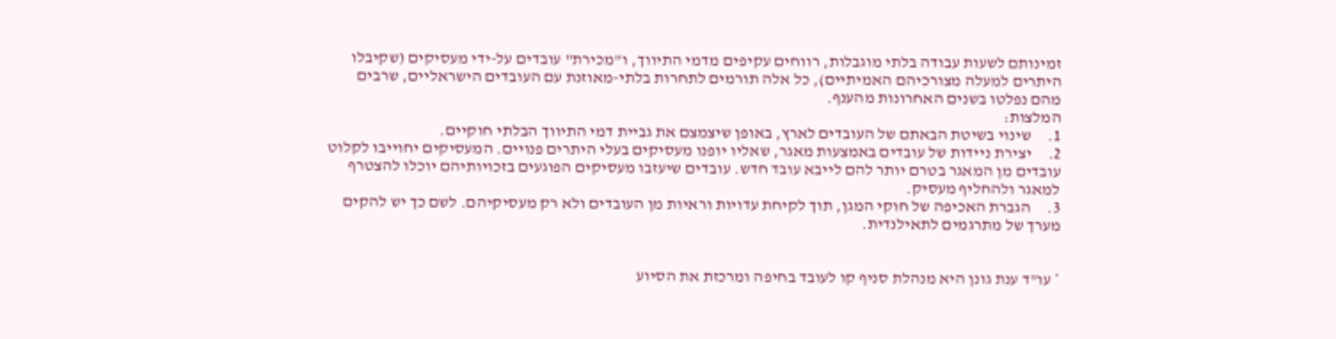זמינותם לשעות עבודה בלתי מוגבלות, רווחים עקיפים מדמי התיווך, ו"מכירת" עובדים על-ידי מעסיקים (שקיבלו היתרים למעלה מצורכיהם האמיתיים), כל אלה תורמים לתחרות בלתי-מאוזנת עם העובדים הישראליים, שרבים מהם נפלטו בשנים האחרונות מהענף.
המלצות:
1.     שינוי בשיטת הבאתם של העובדים לארץ, באופן שיצמצם את גביית דמי התיווך הבלתי חוקיים.
2.     יצירת ניידות של עובדים באמצעות מאגר, שאליו יופנו מעסיקים בעלי היתרים פנויים. המעסיקים יחוייבו לקלוט עובדים מן המאגר בטרם יותר להם לייבא עובד חדש. עובדים שיעזבו מעסיקים הפוגעים בזכויותיהם יוכלו להצטרף למאגר ולהחליף מעסיק.
3.     הגברת האכיפה של חוקי המגן, תוך לקיחת עדויות וראיות מן העובדים ולא רק מעסיקיהם. לשם כך יש להקים  מערך של מתרגמים לתאילנדית.


* עו"ד ענת גונן היא מנהלת סניף קו לעובד בחיפה ומרכזת את הסיוע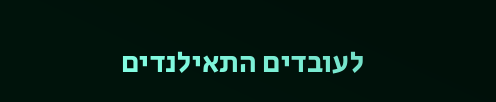לעובדים התאילנדים